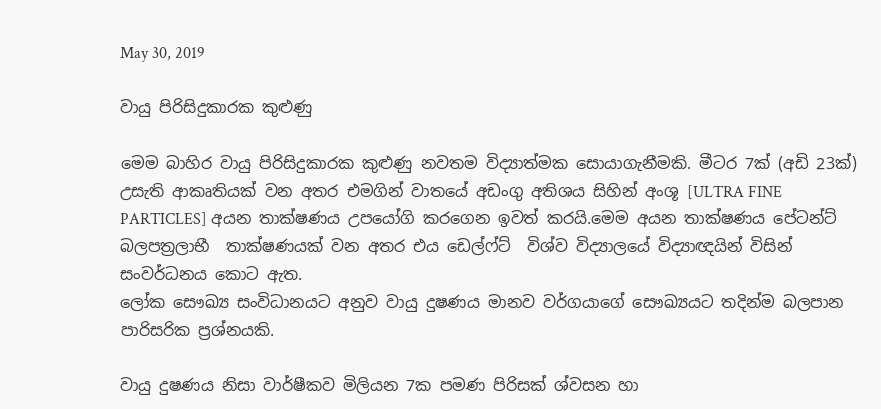May 30, 2019

වායු පිරිසිදුකාරක කුළුණු

මෙම බාහිර වායු පිරිසිදුකාරක කුළුණු නවතම විද්‍යාත්මක සොයාගැනීමකි. මීටර 7ක් (අඩි 23ක්) උසැති ආකෘතියක් වන අතර එමගින් වාතයේ අඩංගු අතිශය සිහින් අංශූ [ULTRA FINE PARTICLES] අයන තාක්ෂණය උපයෝගි කරගෙන ඉවත් කරයි.මෙම අයන තාක්ෂණය පේටන්ට් බලපත්‍රලාභී  තාක්ෂණයක් වන අතර එය ඩෙල්ෆ්ට්  විශ්ව විද්‍යාලයේ විද්‍යාඥයින් විසින් සංවර්ධනය කොට ඇත.
ලෝක සෞඛ්‍ය සංවිධානයට අනුව වායු දුෂණය මානව වර්ගයාගේ සෞඛ්‍යයට තදින්ම බලපාන පාරිසරික ප්‍රශ්නයකි.

වායු දුෂණය නිසා වාර්ෂීකව මිලියන 7ක පමණ පිරිසක් ශ්වසන හා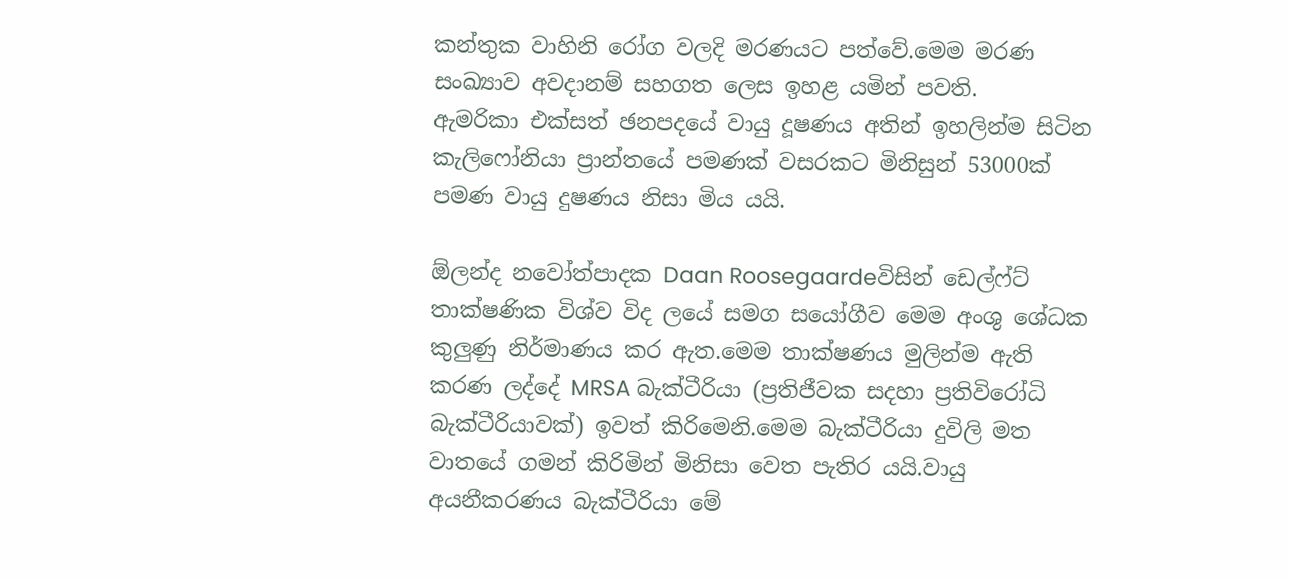කන්තුක වාහිනි රෝග වලදි මරණයට පත්වේ.මෙම මරණ සංඛ්‍යාව අවදානම් සහගත ලෙස ඉහළ යමින් පවති.
ඇමරිකා එක්සත් ඡනපදයේ වායු දූෂණය අතින් ඉහලින්ම සිටින කැලි‍‍ෆෝනියා ප්‍රාන්තයේ පමණක් වසරකට මිනිසුන් 53000ක් පමණ වායු දුෂණය නිසා මිය යයි.

ඕලන්ද නවෝත්පාදක Daan Roosegaardeවිසින් ඩෙල්ෆ්ට් තාක්ෂණික විශ්ව විද ලයේ සමග සයෝගීව මෙම අංශු ශේධක කුලුණු නිර්මාණය කර ඇත.මෙම තාක්ෂණය මුලින්ම ඇති කරණ ලද්දේ MRSA බැක්ටීරියා (ප්‍රතිජීවක සදහා ප්‍රතිවිරෝධි බැක්ටීරියාවක්) ඉවත් කිරිමෙනි.මෙම බැක්ටීරියා දුවිලි මත වාතයේ ගමන් කිරිමින් මිනිසා වෙත පැතිර යයි.වායු අයනීකරණය බැක්ටීරියා මේ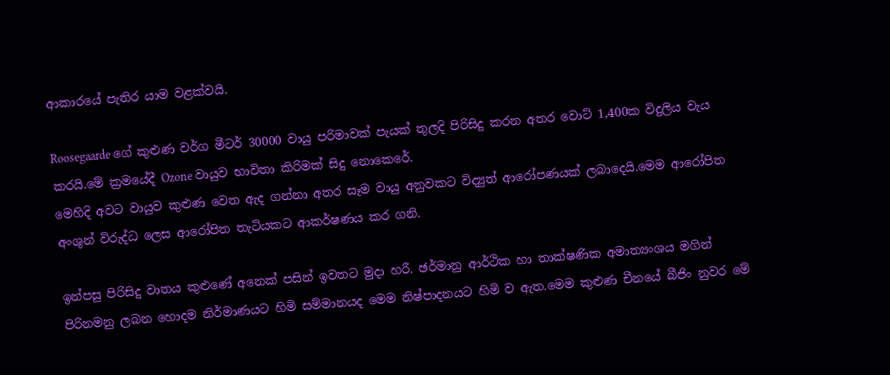ආකාරයේ පැතිර යාම වළක්වයි.

Roosegaarde ගේ කුළුණ වර්ග මීටර් 30000 වායු පරිමාවක් පැයක් තුලදි පිරිසිදු කරන අතර වොට් 1,400ක විදුලිය වැය කරයි.මේ ක්‍රමයේදී Ozone වායුව භාවිතා කිරිමක් සිදු නොකෙරේ.
මෙහිදි අවට වායුව කුළුණ වෙත ඇද ගන්නා අතර සෑම වායු අනුවකට විද්‍යුත් ආරෝපණයක් ලබාදෙයි.මෙම ආරෝපිත අංශුන් විරුද්ධ ලෙස ආරෝපිත තැටියකට ආකර්ෂණය කර ගනි.

ඉන්පසු පිරිසිදු වාතය කුළුණේ අනෙක් පසින් ඉවතට මුදා හරී. ඡර්මානු ආර්ථික හා තාක්ෂණික අමාත්‍යංශය මගින් පිරිනමනු ලබන හොදම නිර්මාණයට හිමි සම්මානයද මෙම නිෂ්පාදනයට හිමි ව ඇත.මෙම කුළුණ චීනයේ බීජිං නුවර මේ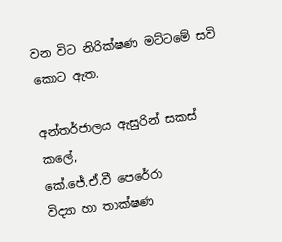වන විට නිරික්ෂණ මට්ටමේ සවි කොට ඇත.

අන්තර්ජාලය ඇසුරින් සකස් කලේ,
කේ.ජේ.ඒ.වී පෙරේරා
විද්‍යා හා තාක්ෂණ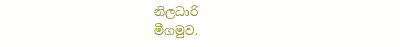නිලධාරි
මීගමුව.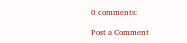0 comments:

Post a Comment